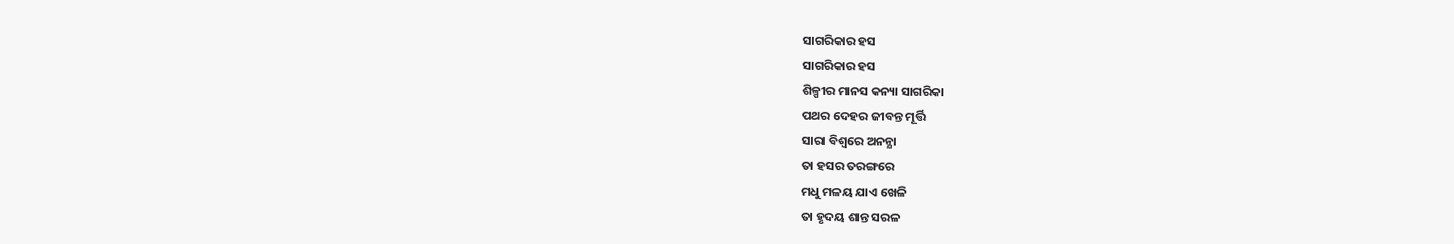ସାଗରିକାର ହସ
ସାଗରିକାର ହସ
ଶିଳ୍ପୀର ମାନସ କନ୍ୟା ସାଗରିକା
ପଥର ଦେହର ଜୀବନ୍ତ ମୂର୍ତ୍ତି
ସାରା ବିଶ୍ବରେ ଅନନ୍ଯା
ତା ହସର ତରଙ୍ଗରେ
ମଧୁ ମଳୟ ଯାଏ ଖେଳି
ତା ହୃଦୟ ଶାନ୍ତ ସରଳ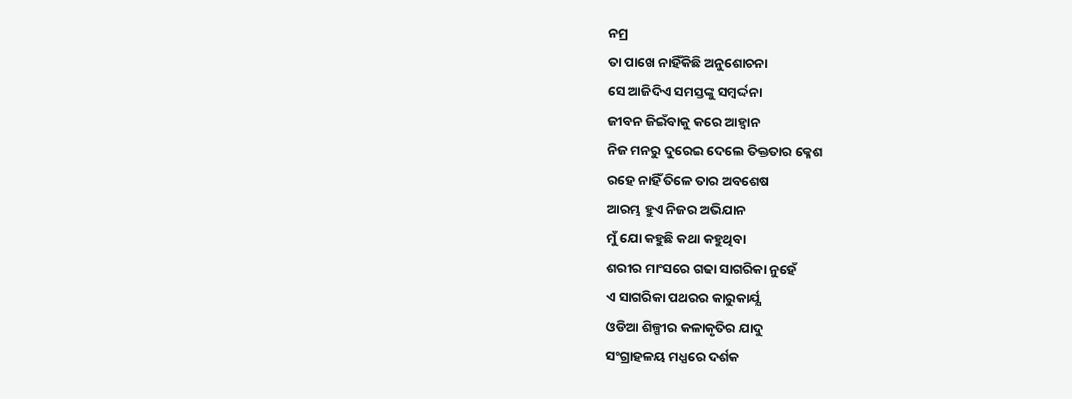ନମ୍ର
ତା ପାଖେ ନାହିଁକିଛି ଅନୁଶୋଚନା
ସେ ଆଜିଦିଏ ସମସ୍ତଙ୍କୁ ସମ୍ବର୍ଦ୍ଦନା
ଜୀବନ ଜିଇଁବାକୁ କରେ ଆହ୍ବାନ
ନିଜ ମନରୁ ଦୁରେଇ ଦେଲେ ତିକ୍ତତାର କ୍ଳେଶ
ରହେ ନାହିଁ ତିଳେ ତାର ଅବଶେଷ
ଆରମ୍ଭ ହୁଏ ନିଜର ଅଭିଯାନ
ମୁଁ ଯୋ କହୁଛି କଥା କହୁଥିବା
ଶରୀର ମାଂସରେ ଗଢା ସାଗରିକା ନୁହେଁ
ଏ ସାଗରିକା ପଥରର କାରୁକାର୍ଯ୍ଯ
ଓଡିଆ ଶିଳ୍ପୀର କଳାକୃତିର ଯାଦୁ
ସଂଗ୍ରାହଳୟ ମଧ୍ଯରେ ଦର୍ଶକ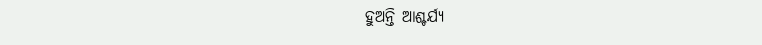ହୁଅନ୍ତି ଆଶ୍ଚର୍ଯ୍ଯ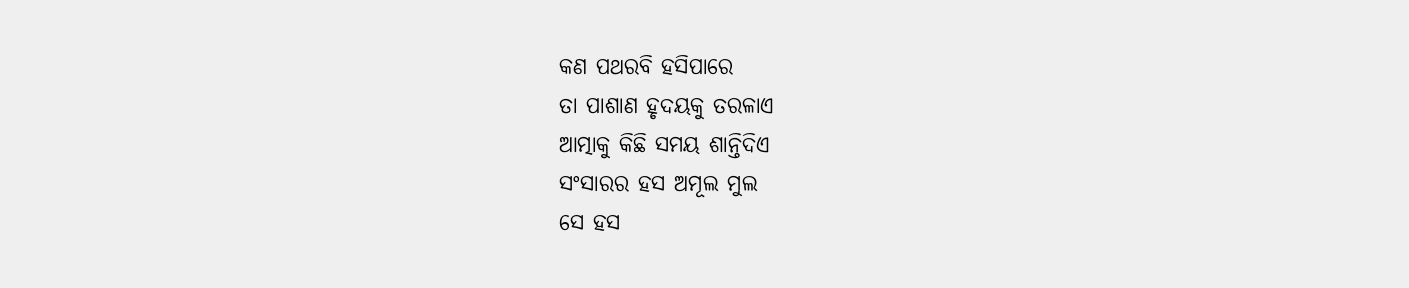କଣ ପଥରବି ହସିପାରେ
ତା ପାଶାଣ ହୃଦୟକୁ ତରଳାଏ
ଆତ୍ମାକୁ କିଛି ସମୟ ଶାନ୍ତିଦିଏ
ସଂସାରର ହସ ଅମୂଲ ମୁଲ
ସେ ହସ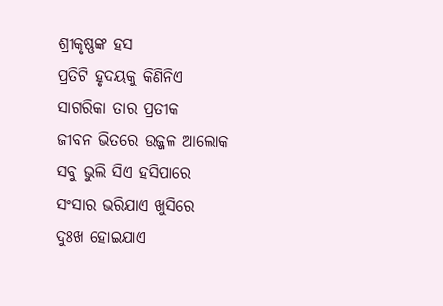ଶ୍ରୀକୃଷ୍ଣଙ୍କ ହସ
ପ୍ରତିଟି ହୃଦୟକୁ କିଣିନିଏ
ସାଗରିକା ତାର ପ୍ରତୀକ
ଜୀବନ ଭିତରେ ଉଜ୍ଜଳ ଆଲୋକ
ସବୁ ଭୁଲି ସିଏ ହସିପାରେ
ସଂସାର ଭରିଯାଏ ଖୁସିରେ
ଦୁଃଖ ହୋଇଯାଏ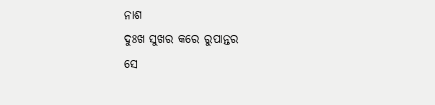ନାଶ
ଦୁଃଖ ସୁଖର କରେ ରୁପାନ୍ତର
ସେ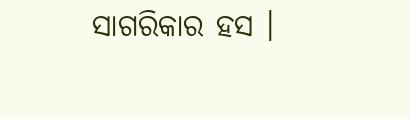ସାଗରିକାର ହସ ।